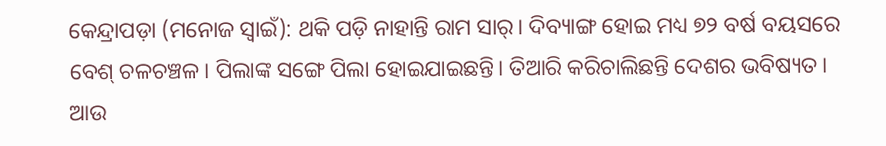କେନ୍ଦ୍ରାପଡ଼ା (ମନୋଜ ସ୍ୱାଇଁ): ଥକି ପଡ଼ି ନାହାନ୍ତି ରାମ ସାର୍। ଦିବ୍ୟାଙ୍ଗ ହୋଇ ମଧ୍ୟ ୭୨ ବର୍ଷ ବୟସରେ ବେଶ୍ ଚଳଚଞ୍ଚଳ। ପିଲାଙ୍କ ସଙ୍ଗେ ପିଲା ହୋଇଯାଇଛନ୍ତି। ତିଆରି କରିଚାଲିଛନ୍ତି ଦେଶର ଭବିଷ୍ୟତ। ଆଉ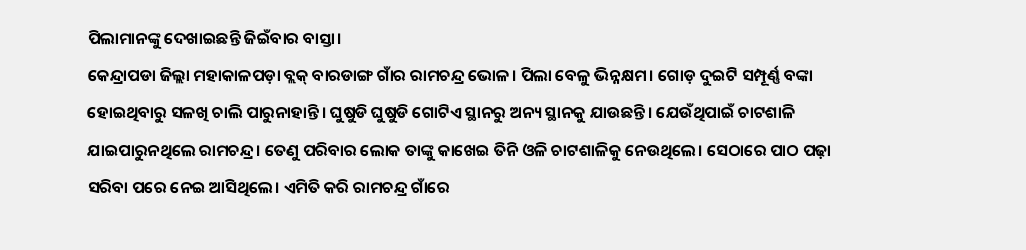ପିଲାମାନଙ୍କୁ ଦେଖାଇଛନ୍ତି ଜିଇଁବାର ବାସ୍ତା।
କେନ୍ଦ୍ରାପଡା ଜିଲ୍ଲା ମହାକାଳପଡ଼ା ବ୍ଲକ୍ ବାରଡାଙ୍ଗ ଗାଁର ରାମଚନ୍ଦ୍ର ଭୋଳ। ପିଲା ବେଳୁ ଭିନ୍ନକ୍ଷମ। ଗୋଡ଼ ଦୁଇଟି ସମ୍ପୂର୍ଣ୍ଣ ବଙ୍କା ହୋଇଥିବାରୁ ସଳଖି ଚାଲି ପାରୁନାହାନ୍ତି। ଘୁଷୁଡି ଘୁଷୁଡି ଗୋଟିଏ ସ୍ଥାନରୁ ଅନ୍ୟ ସ୍ଥାନକୁ ଯାଉଛନ୍ତି। ଯେଉଁଥିପାଇଁ ଚାଟଶାଳି ଯାଇପାରୁନଥିଲେ ରାମଚନ୍ଦ୍ର। ତେଣୁ ପରିବାର ଲୋକ ତାଙ୍କୁ କାଖେଇ ତିନି ଓଳି ଚାଟଶାଳିକୁ ନେଉଥିଲେ। ସେଠାରେ ପାଠ ପଢ଼ା ସରିବା ପରେ ନେଇ ଆସିଥିଲେ। ଏମିତି କରି ରାମଚନ୍ଦ୍ର ଗାଁରେ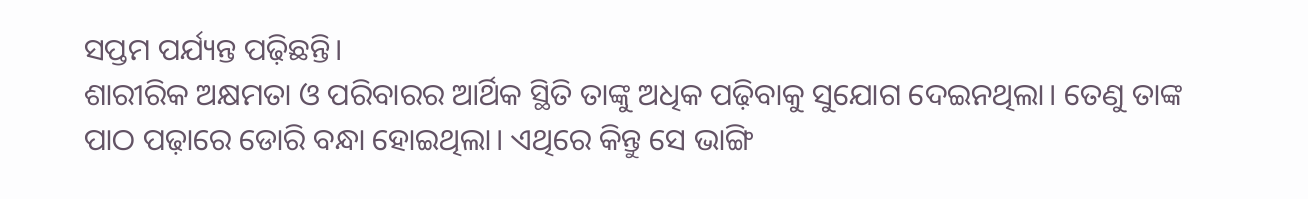ସପ୍ତମ ପର୍ଯ୍ୟନ୍ତ ପଢ଼ିଛନ୍ତି।
ଶାରୀରିକ ଅକ୍ଷମତା ଓ ପରିବାରର ଆର୍ଥିକ ସ୍ଥିତି ତାଙ୍କୁ ଅଧିକ ପଢ଼ିବାକୁ ସୁଯୋଗ ଦେଇନଥିଲା। ତେଣୁ ତାଙ୍କ ପାଠ ପଢ଼ାରେ ଡୋରି ବନ୍ଧା ହୋଇଥିଲା। ଏଥିରେ କିନ୍ତୁ ସେ ଭାଙ୍ଗି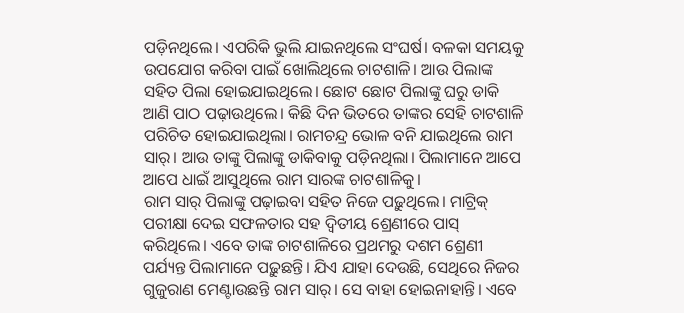ପଡ଼ିନଥିଲେ। ଏପରିକି ଭୁଲି ଯାଇନଥିଲେ ସଂଘର୍ଷ। ବଳକା ସମୟକୁ ଉପଯୋଗ କରିବା ପାଇଁ ଖୋଲିଥିଲେ ଚାଟଶାଳି। ଆଉ ପିଲାଙ୍କ ସହିତ ପିଲା ହୋଇଯାଇଥିଲେ। ଛୋଟ ଛୋଟ ପିଲାଙ୍କୁ ଘରୁ ଡାକି ଆଣି ପାଠ ପଢ଼ାଉଥିଲେ। କିଛି ଦିନ ଭିତରେ ତାଙ୍କର ସେହି ଚାଟଶାଳି ପରିଚିତ ହୋଇଯାଇଥିଲା। ରାମଚନ୍ଦ୍ର ଭୋଳ ବନି ଯାଇଥିଲେ ରାମ ସାର୍। ଆଉ ତାଙ୍କୁ ପିଲାଙ୍କୁ ଡାକିବାକୁ ପଡ଼ିନଥିଲା। ପିଲାମାନେ ଆପେ ଆପେ ଧାଇଁ ଆସୁଥିଲେ ରାମ ସାରଙ୍କ ଚାଟଶାଳିକୁ।
ରାମ ସାର୍ ପିଲାଙ୍କୁ ପଢ଼ାଇବା ସହିତ ନିଜେ ପଢ଼ୁଥିଲେ। ମାଟ୍ରିକ୍ ପରୀକ୍ଷା ଦେଇ ସଫଳତାର ସହ ଦ୍ୱିତୀୟ ଶ୍ରେଣୀରେ ପାସ୍ କରିଥିଲେ। ଏବେ ତାଙ୍କ ଚାଟଶାଳିରେ ପ୍ରଥମରୁ ଦଶମ ଶ୍ରେଣୀ ପର୍ଯ୍ୟନ୍ତ ପିଲାମାନେ ପଢ଼ୁଛନ୍ତି। ଯିଏ ଯାହା ଦେଉଛି, ସେଥିରେ ନିଜର ଗୁଜୁରାଣ ମେଣ୍ଟାଉଛନ୍ତି ରାମ ସାର୍। ସେ ବାହା ହୋଇନାହାନ୍ତି। ଏବେ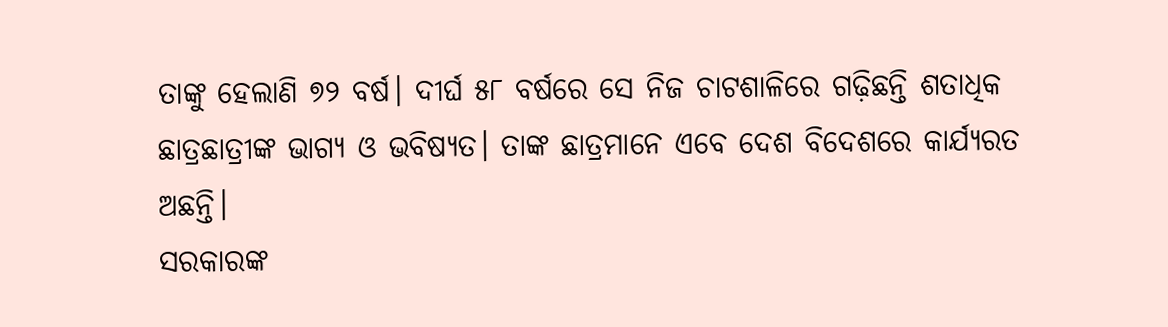ତାଙ୍କୁ ହେଲାଣି ୭୨ ବର୍ଷ। ଦୀର୍ଘ ୫୮ ବର୍ଷରେ ସେ ନିଜ ଚାଟଶାଳିରେ ଗଢ଼ିଛନ୍ତି ଶତାଧିକ ଛାତ୍ରଛାତ୍ରୀଙ୍କ ଭାଗ୍ୟ ଓ ଭବିଷ୍ୟତ। ତାଙ୍କ ଛାତ୍ରମାନେ ଏବେ ଦେଶ ବିଦେଶରେ କାର୍ଯ୍ୟରତ ଅଛନ୍ତି।
ସରକାରଙ୍କ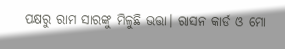ପକ୍ଷରୁ ରାମ ସାରଙ୍କୁ ମିଳୁଛି ଭତ୍ତା। ରାସନ କାର୍ଡ ଓ ମୋ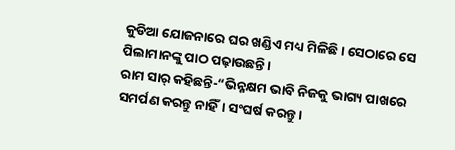କୁଡିଆ ଯୋଜନାରେ ଘର ଖଣ୍ଡିଏ ମଧ୍ୟ ମିଳିଛି। ସେଠାରେ ସେ ପିଲାମାନଙ୍କୁ ପାଠ ପଢ଼ାଉଛନ୍ତି।
ରାମ ସାର୍ କହିଛନ୍ତି-“ଭିନ୍ନକ୍ଷମ ଭାବି ନିଜକୁ ଭାଗ୍ୟ ପାଖରେ ସମର୍ପଣ କରନ୍ତୁ ନାହିଁ। ସଂଘର୍ଷ କରନ୍ତୁ।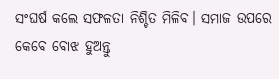ସଂଘର୍ଷ କଲେ ସଫଳତା ନିଶ୍ଚିତ ମିଳିବ। ସମାଜ ଉପରେ କେବେ ବୋଝ ହୁଅନ୍ତୁ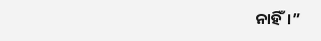ନାହିଁ।”